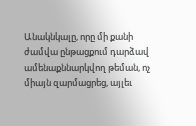Անակնկալը, որը մի քանի ժամվա ընթացքում դարձավ ամենաքննարկվող թեման, ոչ միայն զարմացրեց, այլեւ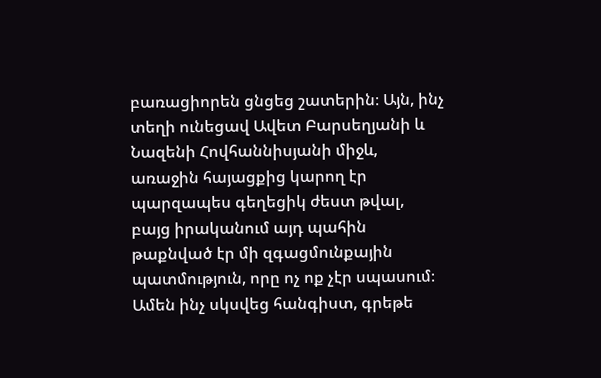բառացիորեն ցնցեց շատերին։ Այն, ինչ տեղի ունեցավ Ավետ Բարսեղյանի և Նազենի Հովհաննիսյանի միջև, առաջին հայացքից կարող էր պարզապես գեղեցիկ ժեստ թվալ, բայց իրականում այդ պահին թաքնված էր մի զգացմունքային պատմություն, որը ոչ ոք չէր սպասում։
Ամեն ինչ սկսվեց հանգիստ, գրեթե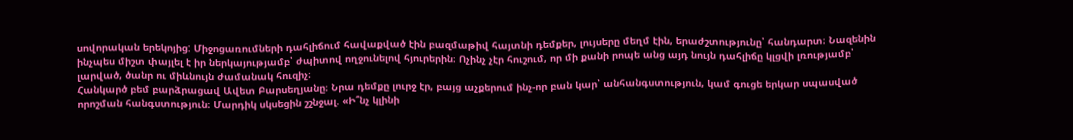սովորական երեկոյից: Միջոցառումների դահլիճում հավաքված էին բազմաթիվ հայտնի դեմքեր, լույսերը մեղմ էին, երաժշտությունը՝ հանդարտ։ Նազենին ինչպես միշտ փայլել է իր ներկայությամբ՝ ժպիտով ողջունելով հյուրերին։ Ոչինչ չէր հուշում, որ մի քանի րոպե անց այդ նույն դահլիճը կլցվի լռությամբ՝ լարված, ծանր ու միևնույն ժամանակ հուզիչ։
Հանկարծ բեմ բարձրացավ Ավետ Բարսեղյանը։ Նրա դեմքը լուրջ էր, բայց աչքերում ինչ-որ բան կար՝ անհանգստություն, կամ գուցե երկար սպասված որոշման հանգստություն։ Մարդիկ սկսեցին շշնջալ. «Ի՞նչ կլինի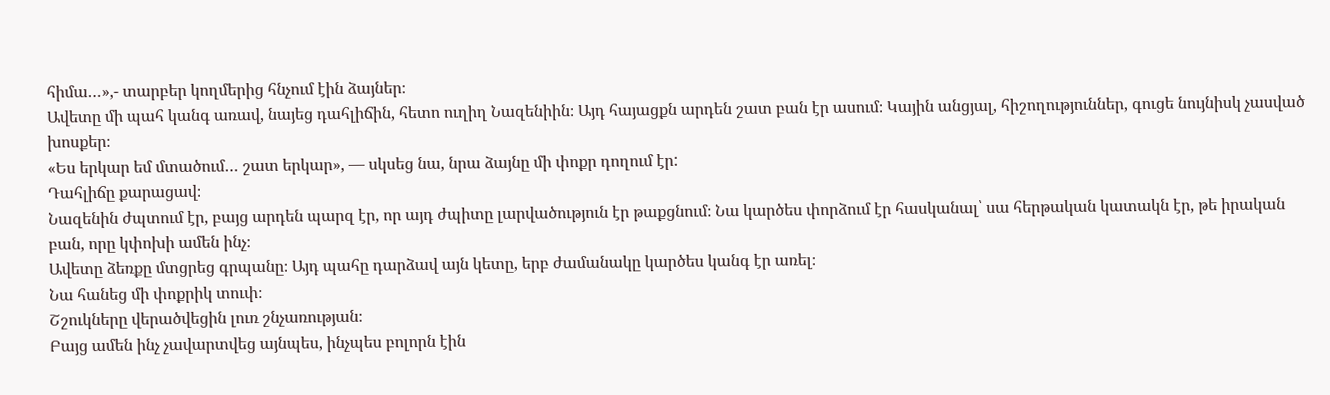հիմա…»,- տարբեր կողմերից հնչում էին ձայներ։
Ավետը մի պահ կանգ առավ, նայեց դահլիճին, հետո ուղիղ Նազենիին։ Այդ հայացքն արդեն շատ բան էր ասում։ Կային անցյալ, հիշողություններ, գուցե նույնիսկ չասված խոսքեր։
«Ես երկար եմ մտածում… շատ երկար», — սկսեց նա, նրա ձայնը մի փոքր դողում էր:
Դահլիճը քարացավ։
Նազենին ժպտում էր, բայց արդեն պարզ էր, որ այդ ժպիտը լարվածություն էր թաքցնում։ Նա կարծես փորձում էր հասկանալ՝ սա հերթական կատակն էր, թե իրական բան, որը կփոխի ամեն ինչ։
Ավետը ձեռքը մտցրեց գրպանը։ Այդ պահը դարձավ այն կետը, երբ ժամանակը կարծես կանգ էր առել։
Նա հանեց մի փոքրիկ տուփ։
Շշուկները վերածվեցին լուռ շնչառության։
Բայց ամեն ինչ չավարտվեց այնպես, ինչպես բոլորն էին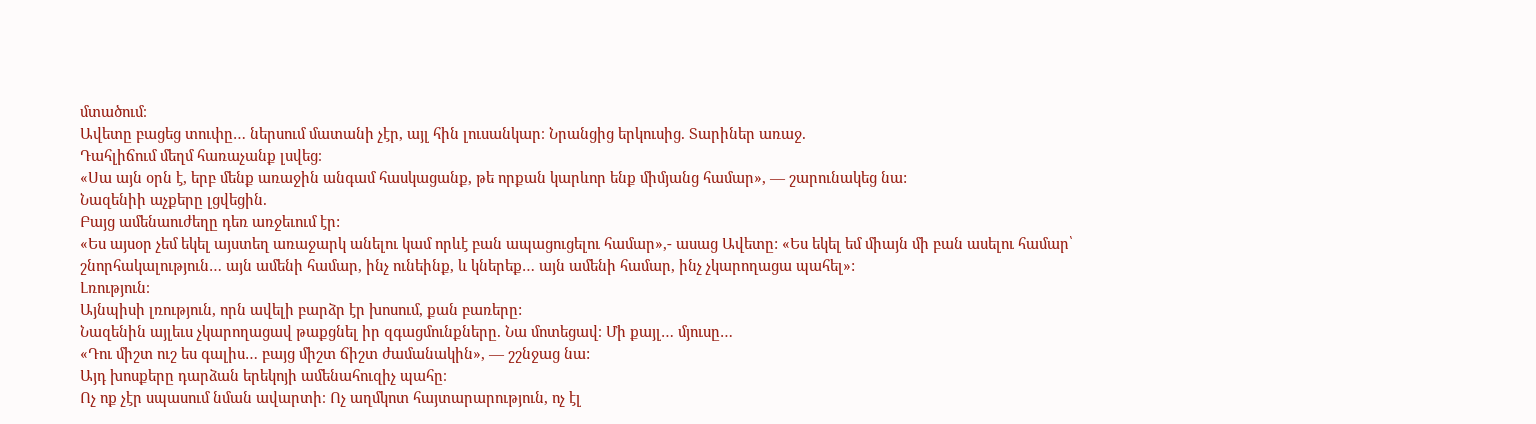մտածում։
Ավետը բացեց տուփը… ներսում մատանի չէր, այլ հին լուսանկար։ Նրանցից երկուսից. Տարիներ առաջ.
Դահլիճում մեղմ հառաչանք լսվեց։
«Սա այն օրն է, երբ մենք առաջին անգամ հասկացանք, թե որքան կարևոր ենք միմյանց համար», — շարունակեց նա:
Նազենիի աչքերը լցվեցին.
Բայց ամենաուժեղը դեռ առջեւում էր:
«Ես այսօր չեմ եկել այստեղ առաջարկ անելու կամ որևէ բան ապացուցելու համար»,- ասաց Ավետը: «Ես եկել եմ միայն մի բան ասելու համար՝ շնորհակալություն… այն ամենի համար, ինչ ունեինք, և կներեք… այն ամենի համար, ինչ չկարողացա պահել»:
Լռություն։
Այնպիսի լռություն, որն ավելի բարձր էր խոսում, քան բառերը:
Նազենին այլեւս չկարողացավ թաքցնել իր զգացմունքները. Նա մոտեցավ։ Մի քայլ… մյուսը…
«Դու միշտ ուշ ես գալիս… բայց միշտ ճիշտ ժամանակին», — շշնջաց նա:
Այդ խոսքերը դարձան երեկոյի ամենահուզիչ պահը։
Ոչ ոք չէր սպասում նման ավարտի։ Ոչ աղմկոտ հայտարարություն, ոչ էլ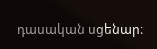դասական սցենար։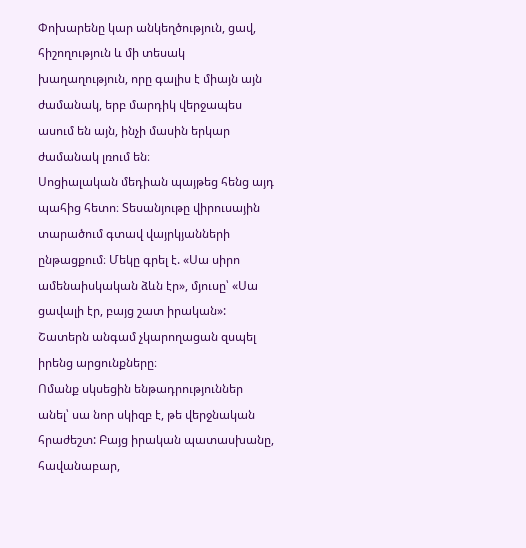Փոխարենը կար անկեղծություն, ցավ, հիշողություն և մի տեսակ խաղաղություն, որը գալիս է միայն այն ժամանակ, երբ մարդիկ վերջապես ասում են այն, ինչի մասին երկար ժամանակ լռում են։
Սոցիալական մեդիան պայթեց հենց այդ պահից հետո։ Տեսանյութը վիրուսային տարածում գտավ վայրկյանների ընթացքում։ Մեկը գրել է. «Սա սիրո ամենաիսկական ձևն էր», մյուսը՝ «Սա ցավալի էր, բայց շատ իրական»: Շատերն անգամ չկարողացան զսպել իրենց արցունքները։
Ոմանք սկսեցին ենթադրություններ անել՝ սա նոր սկիզբ է, թե վերջնական հրաժեշտ: Բայց իրական պատասխանը, հավանաբար,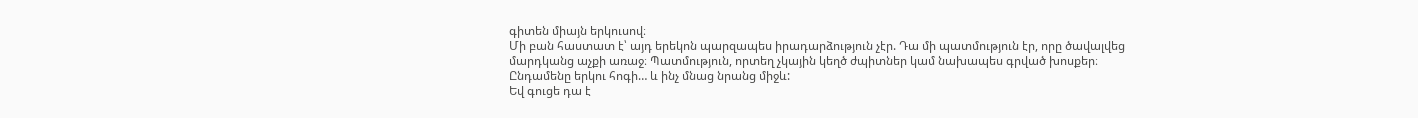գիտեն միայն երկուսով։
Մի բան հաստատ է՝ այդ երեկոն պարզապես իրադարձություն չէր. Դա մի պատմություն էր, որը ծավալվեց մարդկանց աչքի առաջ։ Պատմություն, որտեղ չկային կեղծ ժպիտներ կամ նախապես գրված խոսքեր։
Ընդամենը երկու հոգի… և ինչ մնաց նրանց միջև:
Եվ գուցե դա է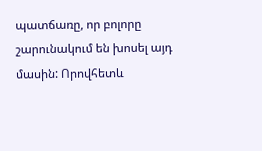պատճառը, որ բոլորը շարունակում են խոսել այդ մասին: Որովհետև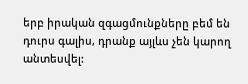երբ իրական զգացմունքները բեմ են դուրս գալիս, դրանք այլևս չեն կարող անտեսվել: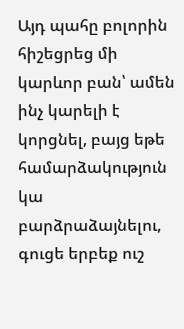Այդ պահը բոլորին հիշեցրեց մի կարևոր բան՝ ամեն ինչ կարելի է կորցնել, բայց եթե համարձակություն կա բարձրաձայնելու, գուցե երբեք ուշ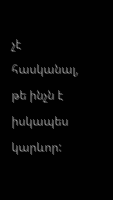չէ հասկանալ, թե ինչն է իսկապես կարևոր: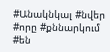#Անակնկալ #նվեր #որը #քննարկում #են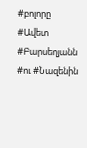#բոլորը #Ավետ #Բարսեղյանն #ու #Նազենին